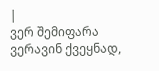|
ვერ შემიფარა ვერავინ ქვეყნად,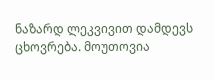ნაზარდ ლეკვივით დამდევს ცხოვრება. მოუთოვია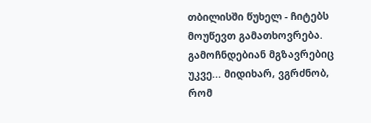თბილისში წუხელ - ჩიტებს მოუწევთ გამათხოვრება.
გამოჩნდებიან მგზავრებიც უკვე... მიდიხარ, ვგრძნობ, რომ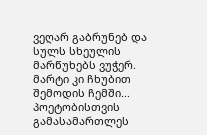ვეღარ გაბრუნებ და სულს სხეულის მარწუხებს ვუჭერ.
მარტი კი ჩხუბით შემოდის ჩემში... პოეტობისთვის გამასამართლეს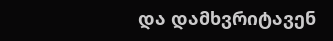და დამხვრიტავენ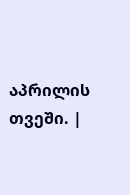აპრილის თვეში. |